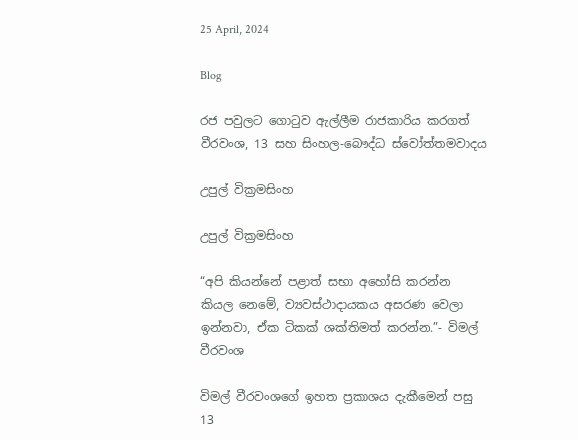25 April, 2024

Blog

රජ පවුලට ගොටුව ඇල්ලීම රාජකාරිය කරගත් වීරවංශ, 13 සහ සිංහල-බෞද්ධ ස්වෝත්තමවාදය

උපුල් වික්‍රමසිංහ

උපුල් වික්‍රමසිංහ

“අපි කියන්නේ පළාත් සභා අහෝසි කරන්න කියල නෙමේ, ව්‍යවස්ථාදායකය අසරණ වෙලා ඉන්නවා, ඒක ටිකක් ශක්තිමත් කරන්න.”- විමල් වීරවංශ

විමල් වීරවංශගේ ඉහත ප්‍රකාශය දැකීමෙන් පසු 13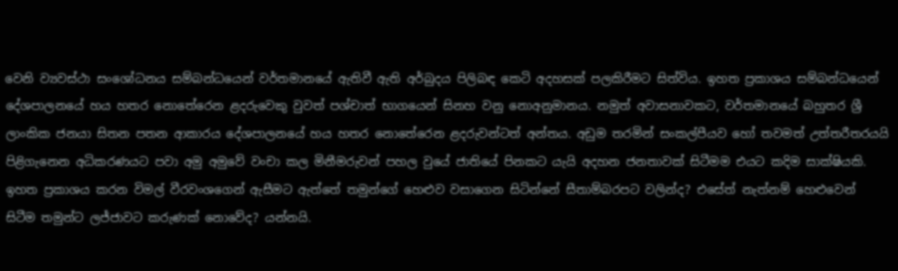වෙනි ව්‍යවස්ථා සංශෝධනය සම්බන්ධයෙන් වර්තමානයේ ඇතිවී ඇති අර්බුදය පිලිබඳ කෙටි අදහසක් පලකිරීමට සිත්විය. ඉහත ප්‍රකාශය සම්බන්ධයෙන් දේශපාලනයේ හය හතර නොතේරෙන ළදරුවෙකු වුවත් පශ්චාත් භාගයෙන් සිනහ වනු නොඅනුමානය. නමුත් අවාසනාවකට, වර්තමානයේ බහුතර ශ්‍රී ලාංකික ජනයා සිතන පතන ආකාරය දේශපාලනයේ හය හතර නොතේරෙන ළදරුවන්ටත් අන්තය. අඩුම තරමින් සංකල්පීයව හෝ තවමත් උත්තරීතරයයි පිළිගැනෙන අධිකරණයට පවා අමු අමුවේ වංචා කල මිනීමරුවන් පහල වුයේ ජාතියේ පිනකට යැයි අදහන ජනතාවක් සිටීමම එයට කදිම සාක්ෂියකි. ඉහත ප්‍රකාශය කරන විමල් වීරවංශගෙන් ඇසීමට ඇත්තේ තමුන්ගේ හෙළුව වසාගෙන සිටින්නේ සීතාම්බරපට වලින්ද? එසේත් නැත්නම් හෙළුවෙන් සිටීම තමුන්ට ලජ්ජාවට කරුණක් නොවේද? යන්නයි.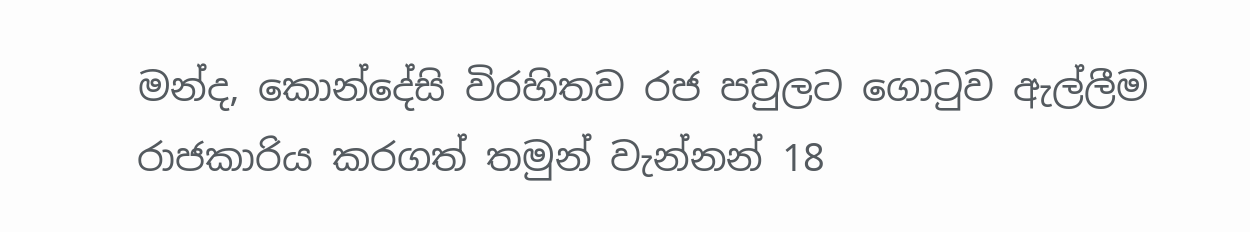මන්ද, කොන්දේසි විරහිතව රජ පවුලට ගොටුව ඇල්ලීම රාජකාරිය කරගත් තමුන් වැන්නන් 18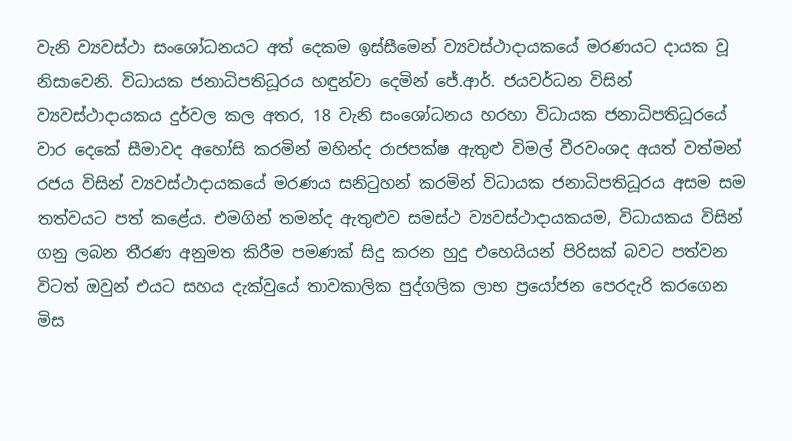වැනි ව්‍යවස්ථා සංශෝධනයට අත් දෙකම ඉස්සීමෙන් ව්‍යවස්ථාදායකයේ මරණයට දායක වූ නිසාවෙනි. විධායක ජනාධිපතිධූරය හඳුන්වා දෙමින් ජේ.ආර්. ජයවර්ධන විසින් ව්‍යවස්ථාදායකය දුර්වල කල අතර, 18 වැනි සංශෝධනය හරහා විධායක ජනාධිපතිධූරයේ වාර දෙකේ සීමාවද අහෝසි කරමින් මහින්ද රාජපක්ෂ ඇතුළු විමල් වීරවංශද අයත් වත්මන් රජය විසින් ව්‍යවස්ථාදායකයේ මරණය සනිටුහන් කරමින් විධායක ජනාධිපතිධූරය අසම සම තත්වයට පත් කළේය. එමගින් තමන්ද ඇතුළුව සමස්ථ ව්‍යවස්ථාදායකයම, විධායකය විසින් ගනු ලබන තීරණ අනුමත කිරීම පමණක් සිදු කරන හුදු එහෙයියන් පිරිසක් බවට පත්වන විටත් ඔවුන් එයට සහය දැක්වුයේ තාවකාලික පුද්ගලික ලාභ ප්‍රයෝජන පෙරදැරි කරගෙන මිස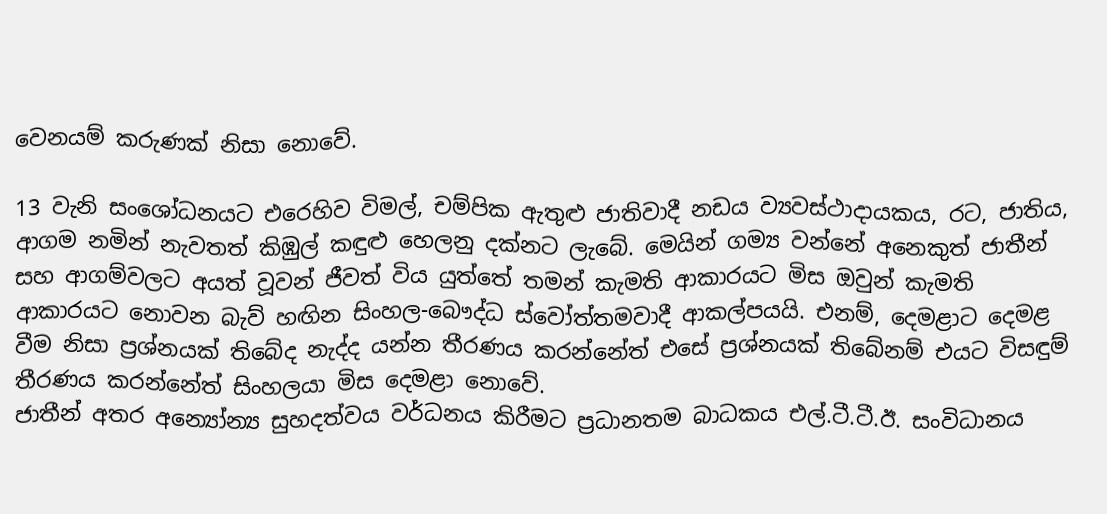වෙනයම් කරුණක් නිසා නොවේ.

13 වැනි සංශෝධනයට එරෙහිව විමල්, චම්පික ඇතුළු ජාතිවාදී නඩය ව්‍යවස්ථාදායකය, රට, ජාතිය, ආගම නමින් නැවතත් කිඹුල් කඳුළු හෙලනු දක්නට ලැබේ. මෙයින් ගම්‍ය වන්නේ අනෙකුත් ජාතීන් සහ ආගම්වලට අයත් වූවන් ජීවත් විය යුත්තේ තමන් කැමති ආකාරයට මිස ඔවුන් කැමති ආකාරයට නොවන බැව් හඟින සිංහල-බෞද්ධ ස්වෝත්තමවාදී ආකල්පයයි. එනම්, දෙමළාට දෙමළ වීම නිසා ප්‍රශ්නයක් තිබේද නැද්ද යන්න තීරණය කරන්නේත් එසේ ප්‍රශ්නයක් තිබේනම් එයට විසඳුම් තීරණය කරන්නේත් සිංහලයා මිස දෙමළා නොවේ.
ජාතීන් අතර අන්‍යෝන්‍ය සුහදත්වය වර්ධනය කිරීමට ප්‍රධානතම බාධකය එල්.ටී.ටී.ඊ. සංවිධානය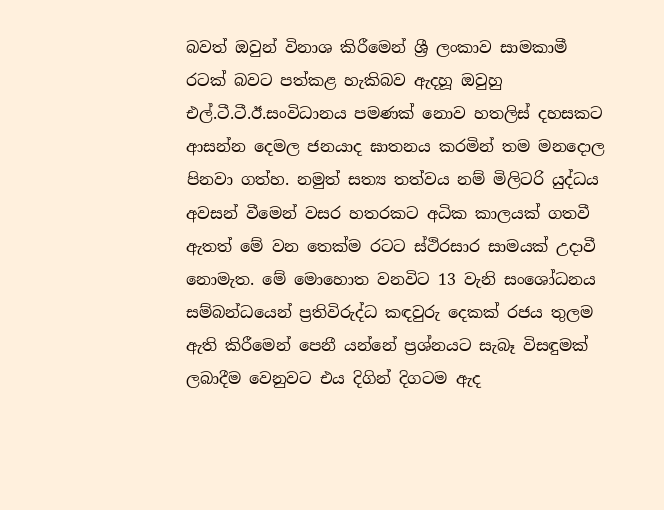බවත් ඔවුන් විනාශ කිරීමෙන් ශ්‍රී ලංකාව සාමකාමී රටක් බවට පත්කළ හැකිබව ඇදහූ ඔවුහු එල්.ටී.ටී.ඊ.සංවිධානය පමණක් නොව හතලිස් දහසකට ආසන්න දෙමල ජනයාද ඝාතනය කරමින් තම මනදොල පිනවා ගත්හ. නමුත් සත්‍ය තත්වය නම් මිලිටරි යුද්ධය අවසන් වීමෙන් වසර හතරකට අධික කාලයක් ගතවී ඇතත් මේ වන තෙක්ම රටට ස්ථිරසාර සාමයක් උදාවී නොමැත. මේ මොහොත වනවිට 13 වැනි සංශෝධනය සම්බන්ධයෙන් ප්‍රතිවිරුද්ධ කඳවුරු දෙකක් රජය තුලම ඇති කිරීමෙන් පෙනී යන්නේ ප්‍රශ්නයට සැබෑ විසඳුමක් ලබාදීම වෙනුවට එය දිගින් දිගටම ඇද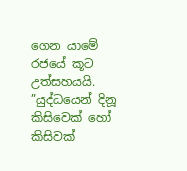ගෙන යාමේ රජයේ කූට උත්සහයයි. ”යුද්ධයෙන් දිනූ කිසිවෙක් හෝ කිසිවක්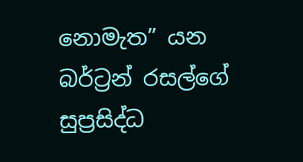නොමැත” යන බර්ට්‍රන් රසල්ගේ සුප්‍රසිද්ධ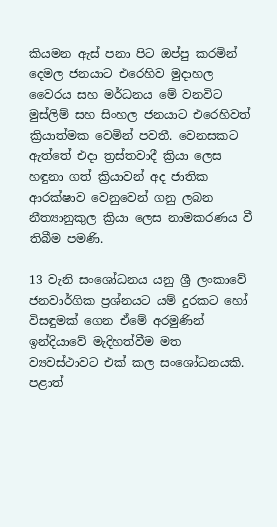කියමන ඇස් පනා පිට ඔප්පු කරමින් දෙමල ජනයාට එරෙහිව මුදාහල වෛරය සහ මර්ධනය මේ වනවිට මුස්ලිම් සහ සිංහල ජනයාට එරෙහිවත් ක්‍රියාත්මක වෙමින් පවතී. වෙනසකට ඇත්තේ එදා ත්‍රස්තවාදී ක්‍රියා ලෙස හඳුනා ගත් ක්‍රියාවන් අද ජාතික ආරක්ෂාව වෙනුවෙන් ගනු ලබන නීත්‍යානුකුල ක්‍රියා ලෙස නාමකරණය වී තිබීම පමණි.

13 වැනි සංශෝධනය යනු ශ්‍රී ලංකාවේ ජනවාර්ගික ප්‍රශ්නයට යම් දුරකට හෝ විසඳුමක් ගෙන ඒමේ අරමුණින් ඉන්දියාවේ මැදිහත්වීම මත ව්‍යවස්ථාවට එක් කල සංශෝධනයකි. පළාත්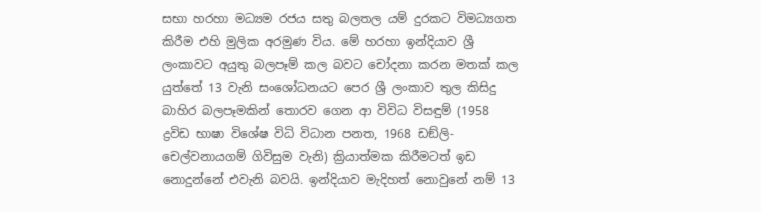සභා හරහා මධ්‍යම රජය සතු බලතල යම් දුරකට විමධ්‍යගත කිරීම එහි මුලික අරමුණ විය. මේ හරහා ඉන්දියාව ශ්‍රී ලංකාවට අයුතු බලපෑම් කල බවට චෝදනා කරන මතක් කල යුත්තේ 13 වැනි සංශෝධනයට පෙර ශ්‍රී ලංකාව තුල කිසිදු බාහිර බලපෑමකින් තොරව ගෙන ආ විවිධ විසඳුම් (1958 ද්‍රවිඩ භාෂා විශේෂ විධි විධාන පනත, 1968 ඩඞ්ලි-චෙල්වනායගම් ගිවිසුම වැනි) ක්‍රියාත්මක කිරීමටත් ඉඩ නොදුන්නේ එවැනි බවයි. ඉන්දියාව මැදිහත් නොවුනේ නම් 13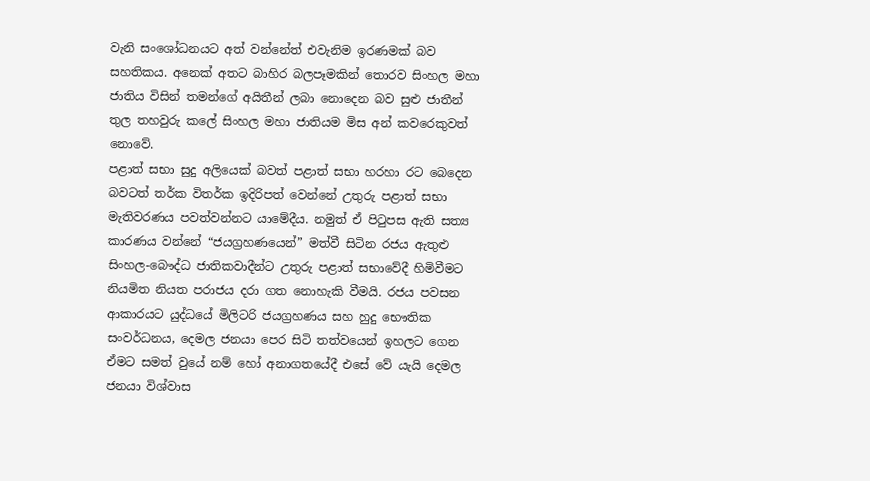වැනි සංශෝධනයට අත් වන්නේත් එවැනිම ඉරණමක් බව සහතිකය. අනෙක් අතට බාහිර බලපෑමකින් තොරව සිංහල මහා ජාතිය විසින් තමන්ගේ අයිතීන් ලබා නොදෙන බව සුළු ජාතීන් තුල තහවුරු කලේ සිංහල මහා ජාතියම මිස අන් කවරෙකුවත් නොවේ.
පළාත් සභා සුදු අලියෙක් බවත් පළාත් සභා හරහා රට බෙදෙන බවටත් තර්ක විතර්ක ඉදිරිපත් වෙන්නේ උතුරු පළාත් සභා මැතිවරණය පවත්වන්නට යාමේදීය. නමුත් ඒ පිටුපස ඇති සත්‍ය කාරණය වන්නේ “ජයග්‍රහණයෙන්” මත්වී සිටින රජය ඇතුළු සිංහල-බෞද්ධ ජාතිකවාදීන්ට උතුරු පළාත් සභාවේදී හිමිවීමට නියමිත නියත පරාජය දරා ගත නොහැකි වීමයි. රජය පවසන ආකාරයට යුද්ධයේ මිලිටරි ජයග්‍රහණය සහ හුදු භෞතික සංවර්ධනය, දෙමල ජනයා පෙර සිටි තත්වයෙන් ඉහලට ගෙන ඒමට සමත් වුයේ නම් හෝ අනාගතයේදී එසේ වේ යැයි දෙමල ජනයා විශ්වාස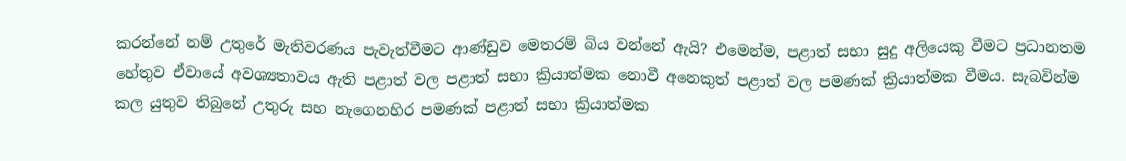කරන්නේ නම් උතුරේ මැතිවරණය පැවැත්වීමට ආණ්ඩුව මෙතරම් බිය වන්නේ ඇයි? එමෙන්ම, පළාත් සභා සුදු අලියෙකු වීමට ප්‍රධානතම හේතුව ඒවායේ අවශ්‍යතාවය ඇති පළාත් වල පළාත් සභා ක්‍රියාත්මක නොවී අනෙකුත් පළාත් වල පමණක් ක්‍රියාත්මක වීමය. සැබවින්ම කල යුතුව තිබුනේ උතුරු සහ නැගෙනහිර පමණක් පළාත් සභා ක්‍රියාත්මක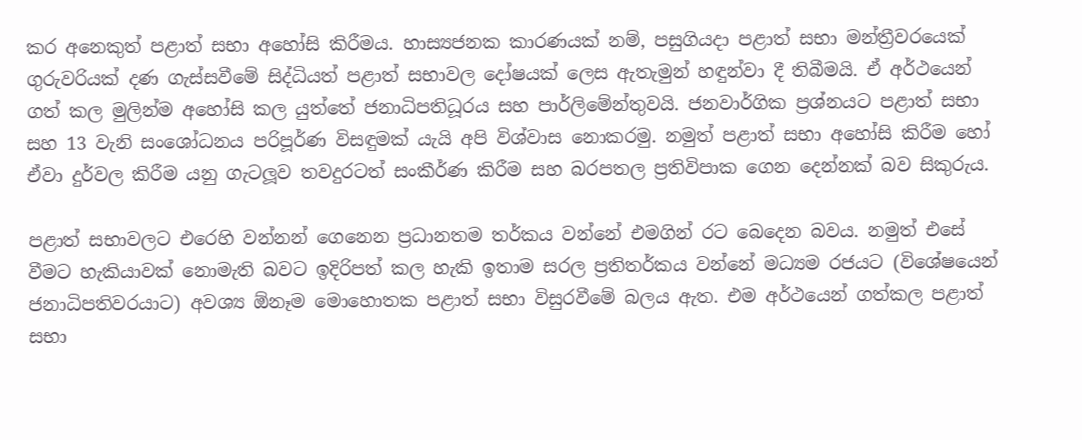කර අනෙකුත් පළාත් සභා අහෝසි කිරීමය. හාස්‍යජනක කාරණයක් නම්, පසුගියදා පළාත් සභා මන්ත්‍රීවරයෙක් ගුරුවරියක් දණ ගැස්සවීමේ සිද්ධියත් පළාත් සභාවල දෝෂයක් ලෙස ඇතැමුන් හඳුන්වා දී තිබීමයි. ඒ අර්ථයෙන් ගත් කල මුලින්ම අහෝසි කල යුත්තේ ජනාධිපතිධූරය සහ පාර්ලිමේන්තුවයි. ජනවාර්ගික ප්‍රශ්නයට පළාත් සභා සහ 13 වැනි සංශෝධනය පරිපූර්ණ විසඳුමක් යැයි අපි විශ්වාස නොකරමු. නමුත් පළාත් සභා අහෝසි කිරීම හෝ ඒවා දුර්වල කිරීම යනු ගැටලූව තවදුරටත් සංකීර්ණ කිරීම සහ බරපතල ප්‍රතිවිපාක ගෙන දෙන්නක් බව සිකුරුය.

පළාත් සභාවලට එරෙහි වන්නන් ගෙනෙන ප්‍රධානතම තර්කය වන්නේ එමගින් රට බෙදෙන බවය. නමුත් එසේ වීමට හැකියාවක් නොමැති බවට ඉදිරිපත් කල හැකි ඉතාම සරල ප්‍රතිතර්කය වන්නේ මධ්‍යම රජයට (විශේෂයෙන් ජනාධිපතිවරයාට) අවශ්‍ය ඕනෑම මොහොතක පළාත් සභා විසුරවීමේ බලය ඇත. එම අර්ථයෙන් ගත්කල පළාත් සභා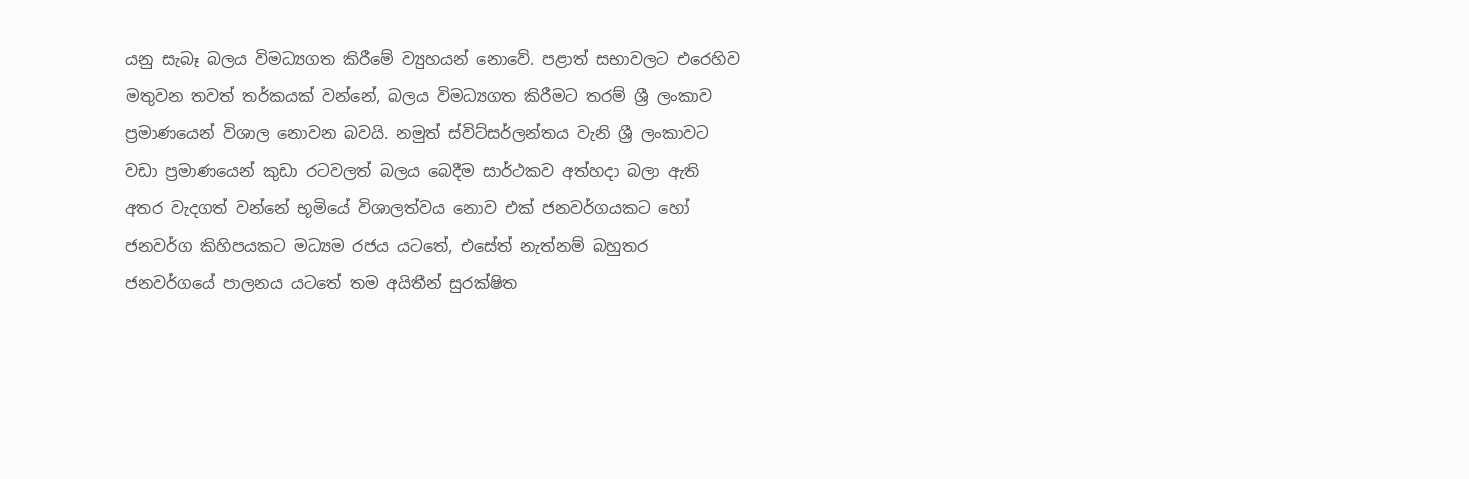යනු සැබෑ බලය විමධ්‍යගත කිරීමේ ව්‍යුහයන් නොවේ. පළාත් සභාවලට එරෙහිව මතුවන තවත් තර්කයක් වන්නේ, බලය විමධ්‍යගත කිරීමට තරම් ශ්‍රී ලංකාව ප්‍රමාණයෙන් විශාල නොවන බවයි. නමුත් ස්විට්සර්ලන්තය වැනි ශ්‍රී ලංකාවට වඩා ප්‍රමාණයෙන් කුඩා රටවලත් බලය බෙදීම සාර්ථකව අත්හදා බලා ඇති අතර වැදගත් වන්නේ භූමියේ විශාලත්වය නොව එක් ජනවර්ගයකට හෝ ජනවර්ග කිහිපයකට මධ්‍යම රජය යටතේ, එසේත් නැත්නම් බහුතර ජනවර්ගයේ පාලනය යටතේ තම අයිතීන් සුරක්ෂිත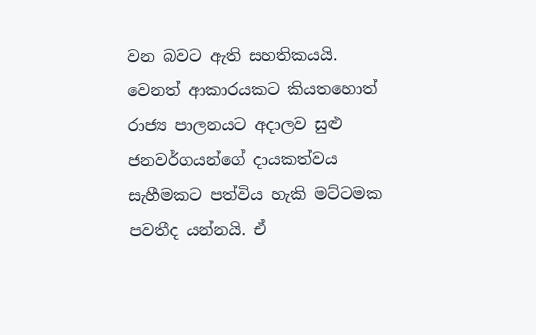වන බවට ඇති සහතිකයයි. වෙනත් ආකාරයකට කියතහොත් රාජ්‍ය පාලනයට අදාලව සුළු ජනවර්ගයන්ගේ දායකත්වය සැහීමකට පත්විය හැකි මට්ටමක පවතීද යන්නයි. ඒ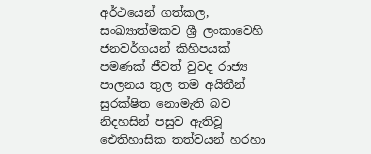අර්ථයෙන් ගත්කල, සංඛ්‍යාත්මකව ශ්‍රී ලංකාවෙහි ජනවර්ගයන් කිහිපයක් පමණක් ජීවත් වුවද රාජ්‍ය පාලනය තුල තම අයිතීන් සුරක්ෂිත නොමැති බව නිදහසින් පසුව ඇතිවූ ඓතිහාසික තත්වයන් හරහා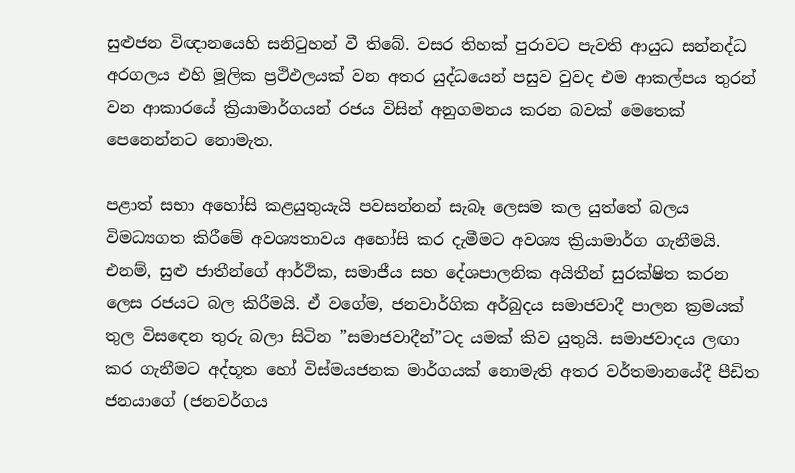සුළුජන විඥානයෙහි සනිටුහන් වී තිබේ. වසර තිහක් පුරාවට පැවති ආයුධ සන්නද්ධ අරගලය එහි මූලික ප්‍රථිඵලයක් වන අතර යුද්ධයෙන් පසුව වුවද එම ආකල්පය තුරන් වන ආකාරයේ ක්‍රියාමාර්ගයන් රජය විසින් අනුගමනය කරන බවක් මෙතෙක් පෙනෙන්නට නොමැත.

පළාත් සභා අහෝසි කළයුතුයැයි පවසන්නන් සැබෑ ලෙසම කල යුත්තේ බලය විමධ්‍යගත කිරීමේ අවශ්‍යතාවය අහෝසි කර දැමීමට අවශ්‍ය ක්‍රියාමාර්ග ගැනීමයි. එනම්, සුළු ජාතීන්ගේ ආර්ථික, සමාජීය සහ දේශපාලනික අයිතීන් සුරක්ෂිත කරන ලෙස රජයට බල කිරීමයි. ඒ වගේම, ජනවාර්ගික අර්බුදය සමාජවාදී පාලන ක්‍රමයක් තුල විසඳෙන තුරු බලා සිටින ”සමාජවාදීන්”ටද යමක් කිව යුතුයි. සමාජවාදය ලඟා කර ගැනීමට අද්භූත හෝ විස්මයජනක මාර්ගයක් නොමැති අතර වර්තමානයේදී පීඩිත ජනයාගේ (ජනවර්ගය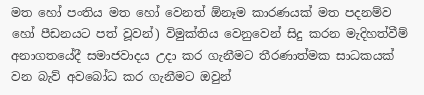මත හෝ පංතිය මත හෝ වෙනත් ඕනෑම කාරණයක් මත පදනම්ව හෝ පීඩනයට පත් වූවන්) විමුක්තිය වෙනුවෙන් සිදු කරන මැදිහත්වීම් අනාගතයේදී සමාජවාදය උදා කර ගැනීමට තීරණාත්මක සාධකයක් වන බැව් අවබෝධ කර ගැනීමට ඔවුන්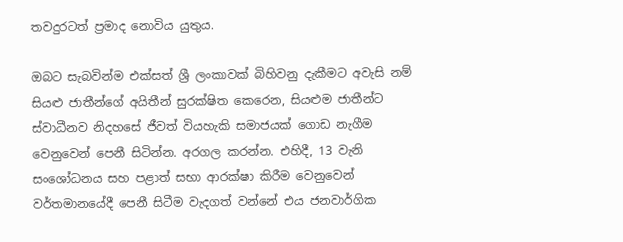තවදුරටත් ප්‍රමාද නොවිය යුතුය.

ඔබට සැබවින්ම එක්සත් ශ්‍රී ලංකාවක් බිහිවනු දැකීමට අවැසි නම් සියළු ජාතීන්ගේ අයිතීන් සුරක්ෂිත කෙරෙන, සියළුම ජාතීන්ට ස්වාධීනව නිදහසේ ජීවත් වියහැකි සමාජයක් ගොඩ නැගීම වෙනුවෙන් පෙනී සිටින්න. අරගල කරන්න. එහිදී, 13 වැනි සංශෝධනය සහ පළාත් සභා ආරක්ෂා කිරීම වෙනුවෙන් වර්තමානයේදී පෙනී සිටීම වැදගත් වන්නේ එය ජනවාර්ගික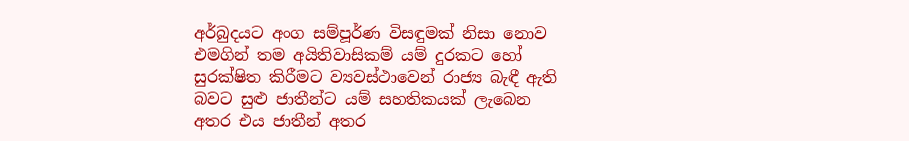අර්බුදයට අංග සම්පූර්ණ විසඳුමක් නිසා නොව එමගින් තම අයිතිවාසිකම් යම් දුරකට හෝ සුරක්ෂිත කිරීමට ව්‍යවස්ථාවෙන් රාජ්‍ය බැඳී ඇති බවට සුළු ජාතීන්ට යම් සහතිකයක් ලැබෙන අතර එය ජාතීන් අතර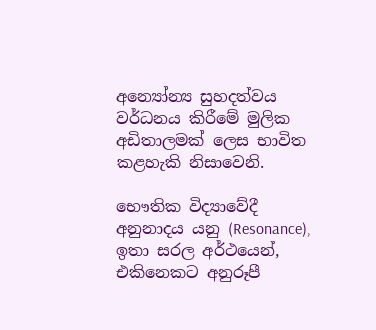අන්‍යෝන්‍ය සුහදත්වය වර්ධනය කිරීමේ මුලික අඩිතාලමක් ලෙස භාවිත කළහැකි නිසාවෙනි.

භෞතික විද්‍යාවේදී අනුනාදය යනු (Resonance), ඉතා සරල අර්ථයෙන්, එකිනෙකට අනුරූපී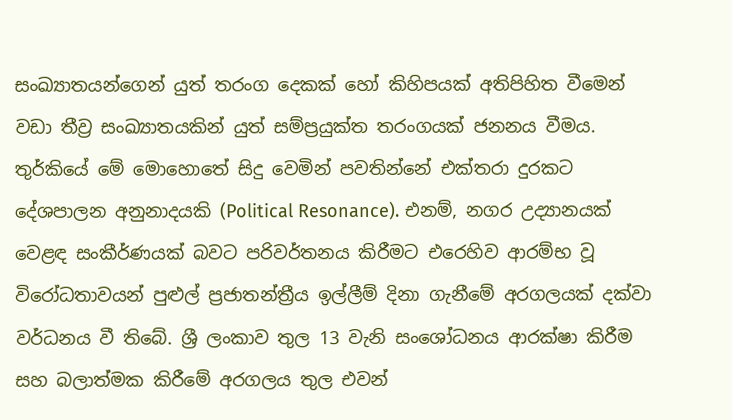සංඛ්‍යාතයන්ගෙන් යුත් තරංග දෙකක් හෝ කිහිපයක් අතිපිහිත වීමෙන් වඩා තීව්‍ර සංඛ්‍යාතයකින් යුත් සම්ප්‍රයුක්ත තරංගයක් ජනනය වීමය. තුර්කියේ මේ මොහොතේ සිදු වෙමින් පවතින්නේ එක්තරා දුරකට දේශපාලන අනුනාදයකි (Political Resonance). එනම්, නගර උද්‍යානයක් වෙළඳ සංකීර්ණයක් බවට පරිවර්තනය කිරීමට එරෙහිව ආරම්භ වූ විරෝධතාවයන් පුළුල් ප්‍රජාතන්ත්‍රීය ඉල්ලීම් දිනා ගැනීමේ අරගලයක් දක්වා වර්ධනය වී තිබේ. ශ්‍රී ලංකාව තුල 13 වැනි සංශෝධනය ආරක්ෂා කිරීම සහ බලාත්මක කිරීමේ අරගලය තුල එවන්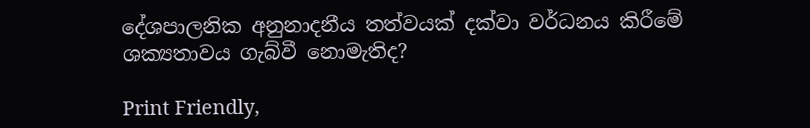දේශපාලනික අනුනාදනීය තත්වයක් දක්වා වර්ධනය කිරීමේ ශක්‍යතාවය ගැබ්වී නොමැතිද?

Print Friendly,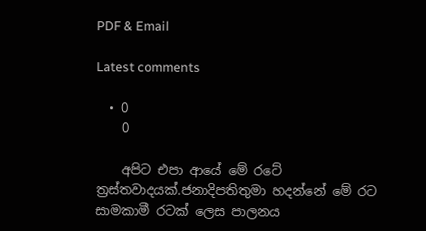PDF & Email

Latest comments

  • 0
    0

    අපිට එපා ආයේ මේ රටේ ත්‍රස්තවාදයක්.ජනාදිපතිතුමා හදන්නේ මේ රට සාමකාමී රටක් ලෙස පාලනය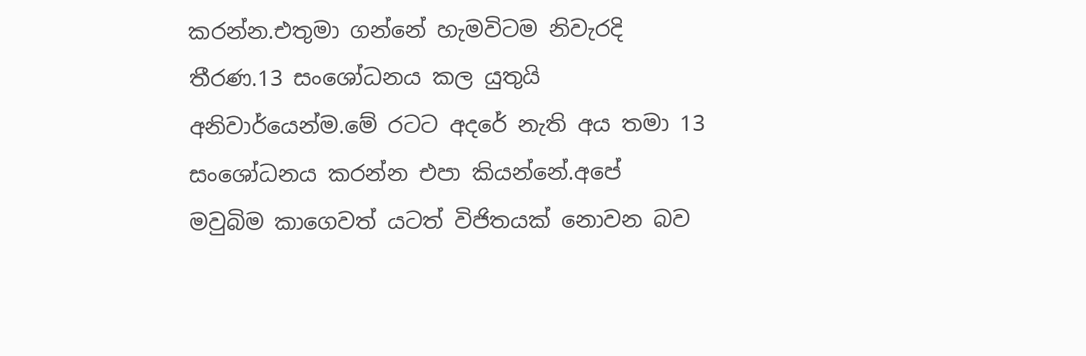කරන්න.එතුමා ගන්නේ හැමවිටම නිවැරදි තීරණ.13 සංශෝධනය කල යුතුයි අනිවාර්යෙන්ම.මේ රටට අදරේ නැති අය තමා 13 සංශෝධනය කරන්න එපා කියන්නේ.අපේ මවුබිම කාගෙවත් යටත් විජිතයක් නොවන බව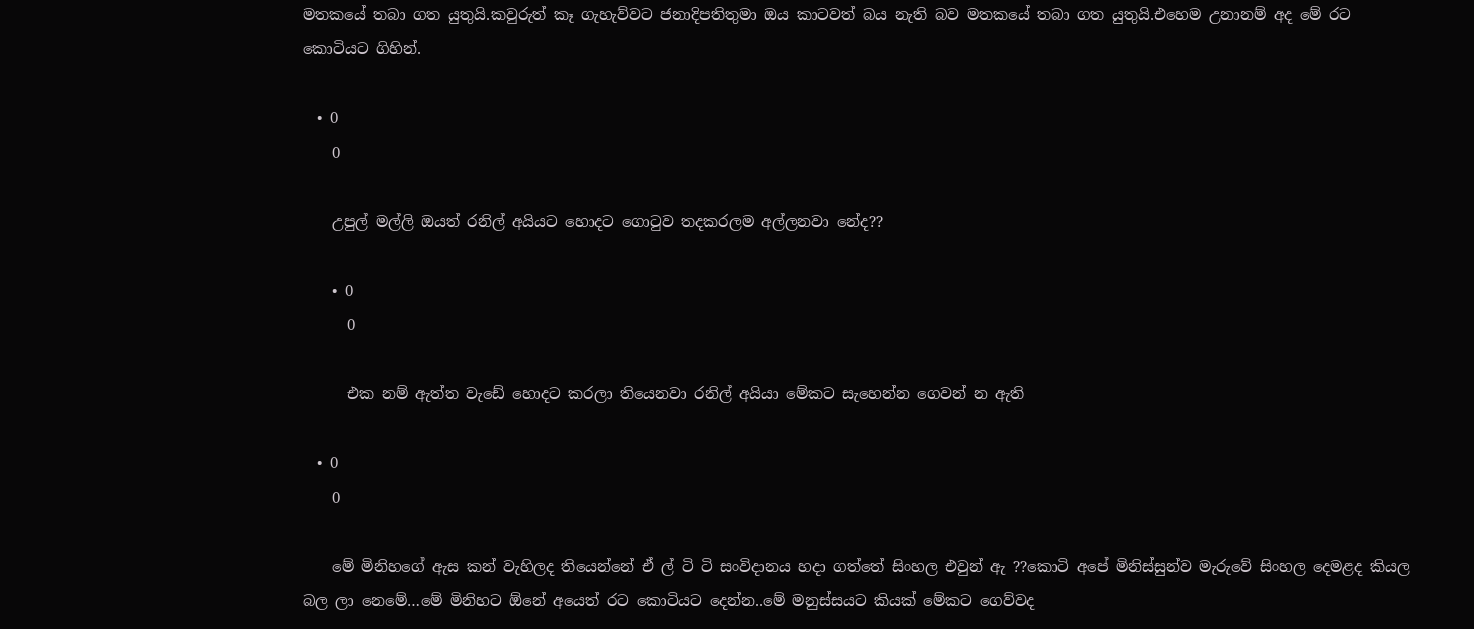මතකයේ තබා ගත යුතුයි.කවුරුත් කෑ ගැහැව්වට ජනාදිපතිතුමා ඔය කාටවත් බය නැති බව මතකයේ තබා ගත යුතුයි.එහෙම උනානම් අද මේ රට කොටියට ගිහින්.

  • 0
    0

    උපුල් මල්ලි ඔයත් රනිල් අයියට හොදට ගොටුව තදකරලම අල්ලනවා නේද??

    • 0
      0

      එක නම් ඇත්ත වැඩේ හොදට කරලා තියෙනවා රනිල් අයියා මේකට සැහෙන්න ගෙවන් න ඇති

  • 0
    0

    මේ මිනිහගේ ඇස කන් වැහිලද තියෙන්නේ ඒ ල් ටි ටි සංවිදානය හදා ගත්තේ සිංහල එවුන් ඇ ??කොටි අපේ මිනිස්සුන්ව මැරුවේ සිංහල දෙමළද කියල බල ලා නෙමේ…මේ මිනිහට ඕනේ අයෙත් රට කොටියට දෙන්න..මේ මනුස්සයට කියක් මේකට ගෙව්වද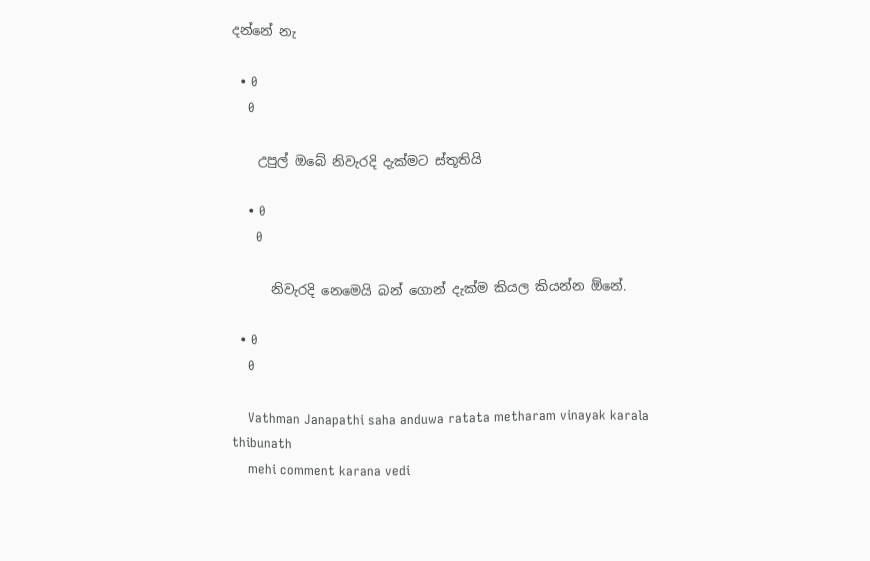දන්නේ නැ

  • 0
    0

    උපුල් ඔබේ නිවැරදි දැක්මට ස්තූතියි

    • 0
      0

      නිවැරදි නෙමෙයි බන් ගොන් දැක්ම කියල කියන්න ඕනේ.

  • 0
    0

    Vathman Janapathi saha anduwa ratata metharam vinayak karala thibunath
    mehi comment karana vedi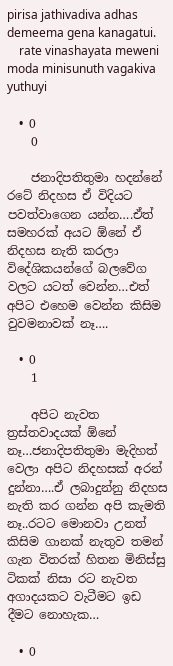pirisa jathivadiva adhas demeema gena kanagatui.
    rate vinashayata meweni moda minisunuth vagakiva yuthuyi

  • 0
    0

    ජනාදිපතිතුමා හදන්නේ රටේ නිදහස ඒ විදියට පවත්වාගෙන යන්න….ඒත් සමහරක් අයට ඕනේ ඒ නිදහස නැති කරලා විදේශිකයන්ගේ බලවේග වලට යටත් වෙන්න…එත් අපිට එහෙම වෙන්න කිසිම වුවමනාවක් නෑ….

  • 0
    1

    අපිට නැවත ත්‍රස්තවාදයක් ඕනේ නෑ…ජනාදිපතිතුමා මැදිහත් වෙලා අපිට නිදහසක් අරන් දුන්නා….ඒ ලබාදුන්නු නිදහස නැති කර ගන්න අපි කැමති නෑ..රටට මොනවා උනත් කිසිම ගානක් නැතුව තමන් ගැන විතරක් හිතන මිනිස්සු ටිකක් නිසා රට නැවත අගාදයකට වැටීමට ඉඩ දීමට නොහැක…

  • 0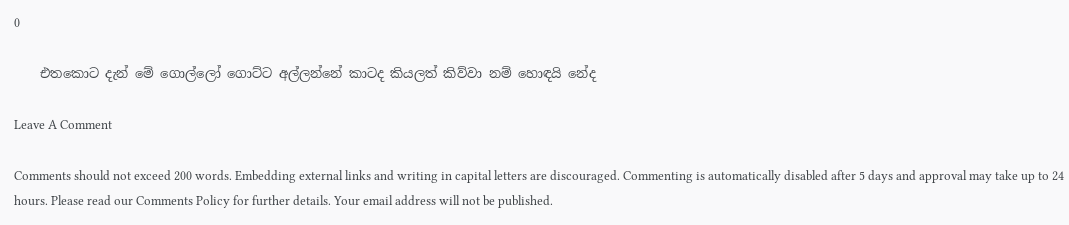0

    එතකොට දැන් මේ ගොල්ලෝ ගොට්ට අල්ලන්නේ කාටද කියලත් කිව්වා නම් හොඳයි නේද

Leave A Comment

Comments should not exceed 200 words. Embedding external links and writing in capital letters are discouraged. Commenting is automatically disabled after 5 days and approval may take up to 24 hours. Please read our Comments Policy for further details. Your email address will not be published.